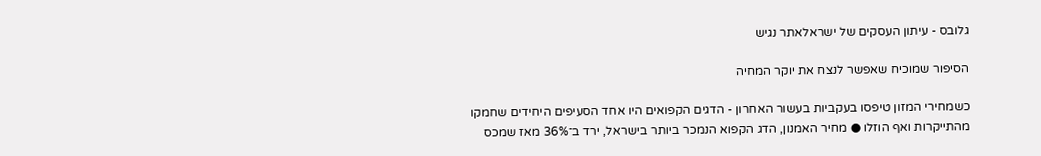גלובס - עיתון העסקים של ישראלאתר נגיש

הסיפור שמוכיח שאפשר לנצח את יוקר המחיה

כשמחירי המזון טיפסו בעקביות בעשור האחרון - הדגים הקפואים היו אחד הסעיפים היחידים שחמקו מהתייקרות ואף הוזלו ● מחיר האמנון, הדג הקפוא הנמכר ביותר בישראל, ירד ב־36% מאז שמכס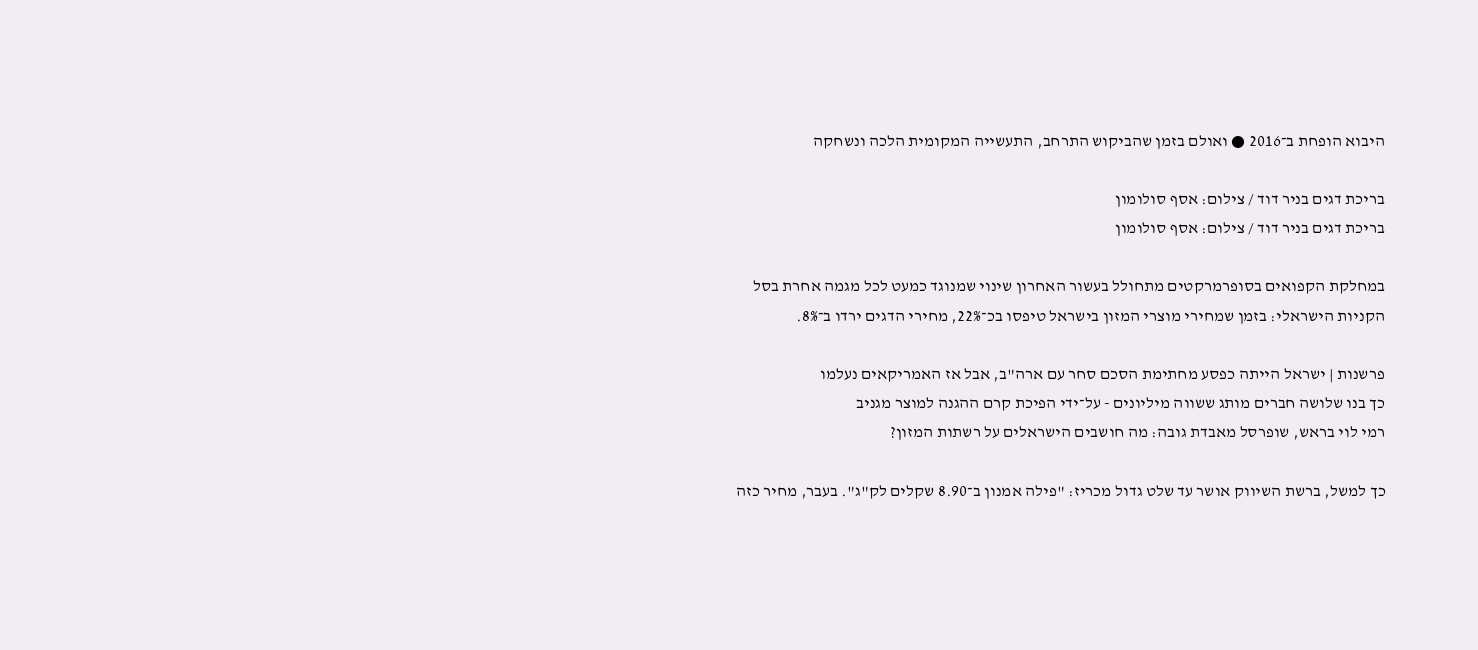היבוא הופחת ב־2016 ● ואולם בזמן שהביקוש התרחב, התעשייה המקומית הלכה ונשחקה

בריכת דגים בניר דוד / צילום: אסף סולומון
בריכת דגים בניר דוד / צילום: אסף סולומון

במחלקת הקפואים בסופרמרקטים מתחולל בעשור האחרון שינוי שמנוגד כמעט לכל מגמה אחרת בסל הקניות הישראלי: בזמן שמחירי מוצרי המזון בישראל טיפסו בכ־22%, מחירי הדגים ירדו ב־8%.

פרשנות | ישראל הייתה כפסע מחתימת הסכם סחר עם ארה"ב, אבל אז האמריקאים נעלמו
כך בנו שלושה חברים מותג ששווה מיליונים - על־ידי הפיכת קרם ההגנה למוצר מגניב
רמי לוי בראש, שופרסל מאבדת גובה: מה חושבים הישראלים על רשתות המזון?

כך למשל, ברשת השיווק אושר עד שלט גדול מכריז: "פילה אמנון ב־8.90 שקלים לק"ג". בעבר, מחיר כזה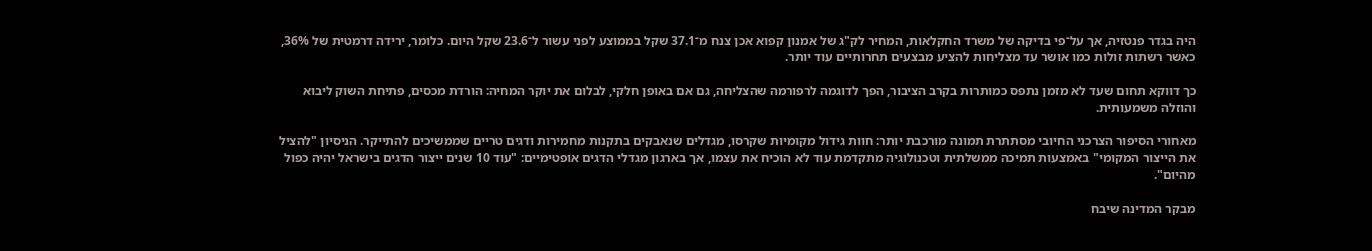היה בגדר פנטזיה, אך על־פי בדיקה של משרד החקלאות, המחיר לק"ג של אמנון קפוא אכן צנח מ־37.1 שקל בממוצע לפני עשור ל־23.6 שקל היום. כלומר, ירידה דרמטית של 36%, כאשר רשתות זולות כמו אושר עד מצליחות להציע מבצעים תחרותיים עוד יותר.

כך דווקא תחום שעד לא מזמן נתפס כמותרות בקרב הציבור, הפך לדוגמה לרפורמה שהצליחה, גם אם באופן חלקי, לבלום את יוקר המחיה: הורדת מכסים, פתיחת השוק ליבוא והוזלה משמעותית.

מאחורי הסיפור הצרכני החיובי מסתתרת תמונה מורכבת יותר: חוות גידול מקומיות שקרסו, מגדלים שנאבקים בתקנות מחמירות ודגים טריים שממשיכים להתייקר. הניסיון "להציל את הייצור המקומי" באמצעות תמיכה ממשלתית וטכנולוגיה מתקדמת עוד לא הוכיח את עצמו, אך בארגון מגדלי הדגים אופטימיים: "עוד 10 שנים ייצור הדגים בישראל יהיה כפול מהיום".

מבקר המדינה שיבח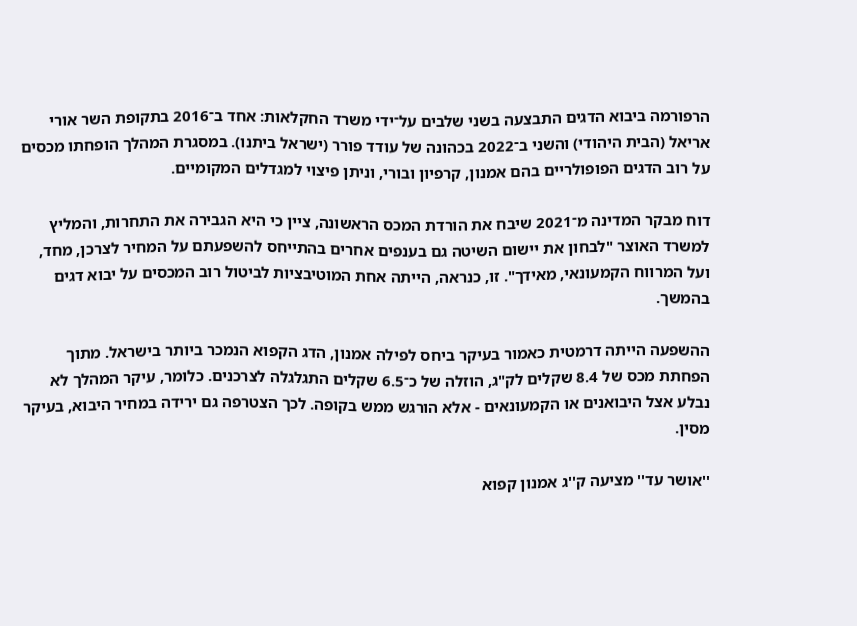הרפורמה ביבוא הדגים התבצעה בשני שלבים על־ידי משרד החקלאות: אחד ב־2016 בתקופת השר אורי אריאל (הבית היהודי) והשני ב־2022 בכהונה של עודד פורר (ישראל ביתנו). במסגרת המהלך הופחתו מכסים על רוב הדגים הפופולריים בהם אמנון, קרפיון ובורי, וניתן פיצוי למגדלים המקומיים.

דוח מבקר המדינה מ־2021 שיבח את הורדת המכס הראשונה, ציין כי היא הגבירה את התחרות, והמליץ למשרד האוצר "לבחון את יישום השיטה גם בענפים אחרים בהתייחס להשפעתם על המחיר לצרכן, מחד, ועל המרווח הקמעונאי, מאידך". זו, כנראה, הייתה אחת המוטיבציות לביטול רוב המכסים על יבוא דגים בהמשך.

ההשפעה הייתה דרמטית כאמור בעיקר ביחס לפילה אמנון, הדג הקפוא הנמכר ביותר בישראל. מתוך הפחתת מכס של 8.4 שקלים לק"ג, הוזלה של כ־6.5 שקלים התגלגלה לצרכנים. כלומר, עיקר המהלך לא נבלע אצל היבואנים או הקמעונאים - אלא הורגש ממש בקופה. לכך הצטרפה גם ירידה במחיר היבוא, בעיקר מסין.

''אושר עד'' מציעה ק''ג אמנון קפוא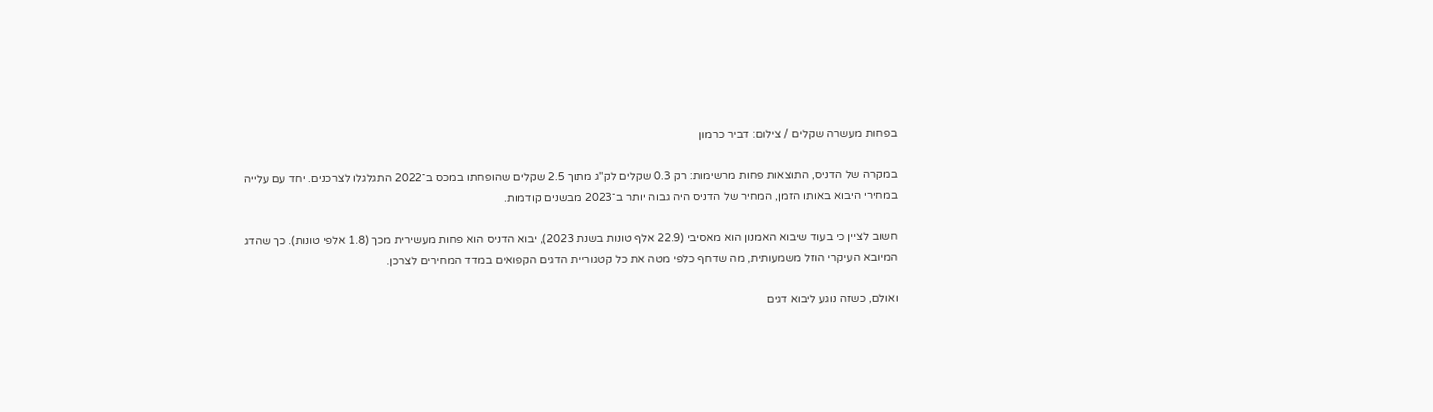בפחות מעשרה שקלים / צילום: דביר כרמון

במקרה של הדניס, התוצאות פחות מרשימות: רק 0.3 שקלים לק"ג מתוך 2.5 שקלים שהופחתו במכס ב־2022 התגלגלו לצרכנים. יחד עם עלייה במחירי היבוא באותו הזמן, המחיר של הדניס היה גבוה יותר ב־2023 מבשנים קודמות.

חשוב לציין כי בעוד שיבוא האמנון הוא מאסיבי (22.9 אלף טונות בשנת 2023), יבוא הדניס הוא פחות מעשירית מכך (1.8 אלפי טונות). כך שהדג המיובא העיקרי הוזל משמעותית, מה שדחף כלפי מטה את כל קטגוריית הדגים הקפואים במדד המחירים לצרכן.

ואולם, כשזה נוגע ליבוא דגים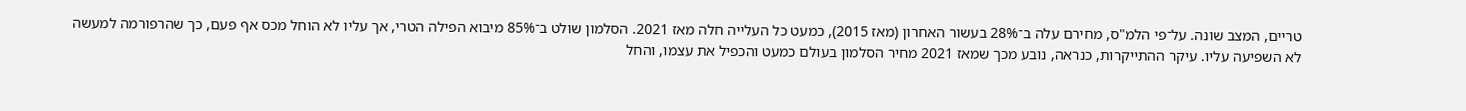טריים, המצב שונה. על־פי הלמ"ס, מחירם עלה ב־28% בעשור האחרון (מאז 2015), כמעט כל העלייה חלה מאז 2021. הסלמון שולט ב־85% מיבוא הפילה הטרי, אך עליו לא הוחל מכס אף פעם, כך שהרפורמה למעשה לא השפיעה עליו. עיקר ההתייקרות, כנראה, נובע מכך שמאז 2021 מחיר הסלמון בעולם כמעט והכפיל את עצמו, והחל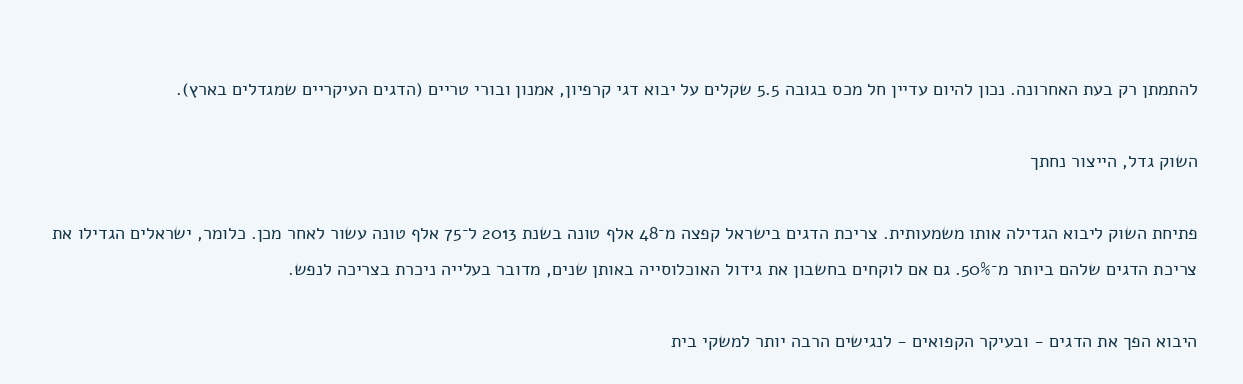להתמתן רק בעת האחרונה. נכון להיום עדיין חל מכס בגובה 5.5 שקלים על יבוא דגי קרפיון, אמנון ובורי טריים (הדגים העיקריים שמגדלים בארץ).

השוק גדל, הייצור נחתך

פתיחת השוק ליבוא הגדילה אותו משמעותית. צריכת הדגים בישראל קפצה מ־48 אלף טונה בשנת 2013 ל־75 אלף טונה עשור לאחר מכן. כלומר, ישראלים הגדילו את צריכת הדגים שלהם ביותר מ־50%. גם אם לוקחים בחשבון את גידול האוכלוסייה באותן שנים, מדובר בעלייה ניכרת בצריכה לנפש.

היבוא הפך את הדגים - ובעיקר הקפואים - לנגישים הרבה יותר למשקי בית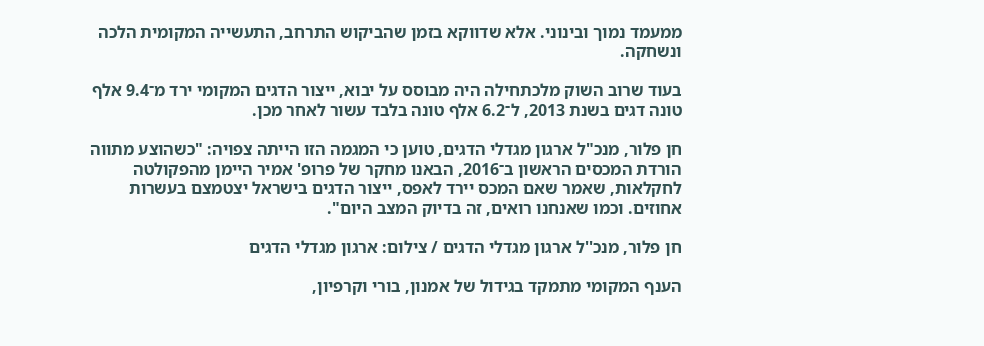ממעמד נמוך ובינוני. אלא שדווקא בזמן שהביקוש התרחב, התעשייה המקומית הלכה ונשחקה.

בעוד שרוב השוק מלכתחילה היה מבוסס על יבוא, ייצור הדגים המקומי ירד מ־9.4 אלף טונה דגים בשנת 2013, ל־6.2 אלף טונה בלבד עשור לאחר מכן.

חן פלור, מנכ"ל ארגון מגדלי הדגים, טוען כי המגמה הזו הייתה צפויה: "כשהוצע מתווה הורדת המכסים הראשון ב־2016, הבאנו מחקר של פרופ' אמיר היימן מהפקולטה לחקלאות, שאמר שאם המכס יירד לאפס, ייצור הדגים בישראל יצטמצם בעשרות אחוזים. וכמו שאנחנו רואים, זה בדיוק המצב היום".

חן פלור, מנכ''ל ארגון מגדלי הדגים / צילום: ארגון מגדלי הדגים

הענף המקומי מתמקד בגידול של אמנון, בורי וקרפיון,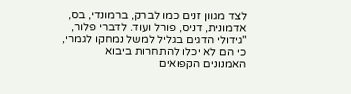לצד מגוון זנים כמו לברק, ברמונדי, בס, אדמונית, דניס, פורל ועוד. לדברי פלור, "גידולי הדגים בגליל למשל נמחקו לגמרי, כי הם לא יכלו להתחרות ביבוא האמנונים הקפואים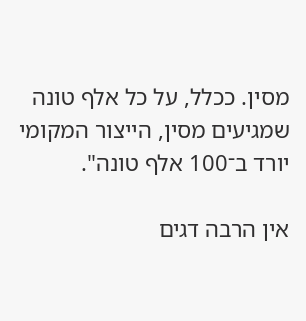מסין. ככלל, על כל אלף טונה שמגיעים מסין, הייצור המקומי יורד ב־100 אלף טונה".

אין הרבה דגים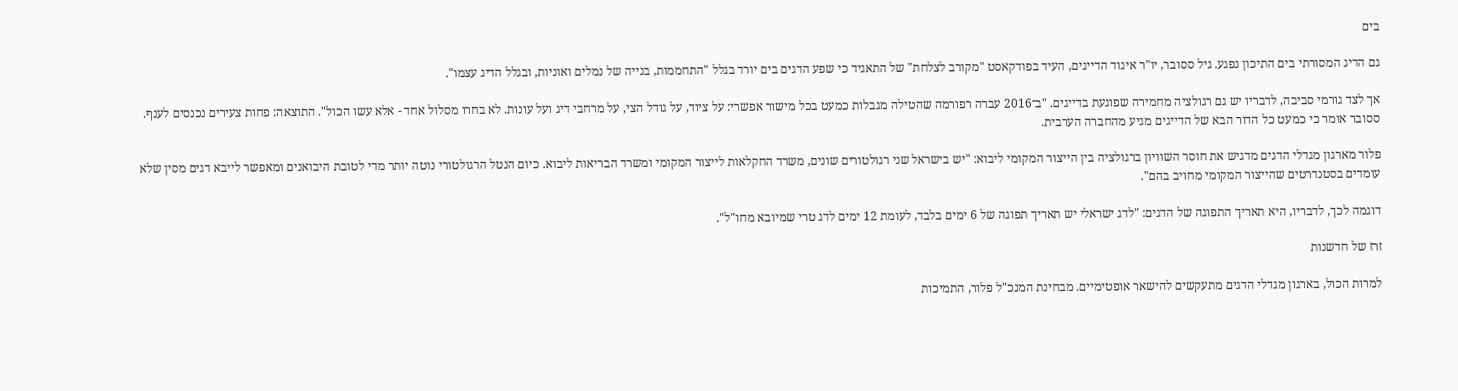בים

גם הדיג המסורתי בים התיכון נפגע. גיל ססובר, יו"ר איגוד הדייגים, העיד בפודקאסט "מקורב לצלחת" של התאגיד כי שפע הדגים בים יורד בגלל "התחממות, בנייה של נמלים ואוניות, ובגלל הדיג עצמו".

אך לצד גורמי סביבה, לדבריו יש גם רגולציה מחמירה שפוגעת בדייגים. "ב־2016 עברה רפורמה שהטילה מגבלות כמעט בכל מישור אפשרי: על ציוד, על גודל הצי, על מרחבי דיג ועל עונות. לא בחרו מסלול אחד - אלא עשו הכול". התוצאה: פחות צעירים נכנסים לענף. ססובר אומר כי כמעט כל הדור הבא של הדייגים מגיע מהחברה הערבית.

פלור מארגון מגדלי הדגים מדגיש את חוסר השוויון ברגולציה בין הייצור המקומי ליבוא: "יש בישראל שני רגולטורים שונים, משרד החקלאות לייצור המקומי ומשרד הבריאות ליבוא. כיום הנטל הרגולטורי נוטה יותר מדי לטובת היבואנים ומאפשר לייבא דגים מסין שלא עומדים בסטנדרטים שהייצור המקומי מחויב בהם".

דוגמה לכך, לדבריו, היא תאריך התפוגה של הדגים: "לדג ישראלי יש תאריך תפוגה של 6 ימים בלבד, לעומת 12 ימים לדג טרי שמיובא מחו"ל".

זרז של חדשנות

למרות הכול, בארגון מגדלי הדגים מתעקשים להישאר אופטימיים. מבחינת המנכ"ל פלור, התמיכות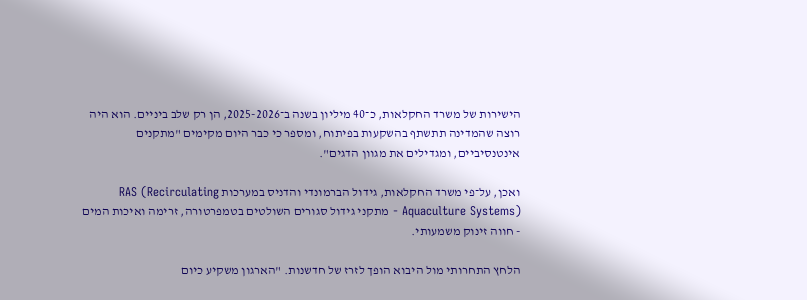הישירות של משרד החקלאות, כ־40 מיליון בשנה ב־2025-2026, הן רק שלב ביניים. הוא היה רוצה שהמדינה תתשתף בהשקעות בפיתוח, ומספר כי כבר היום מקימים "מתקנים אינטנסיביים, ומגדילים את מגוון הדגים".

ואכן, על־פי משרד החקלאות, גידול הברמונדי והדניס במערכות RAS (Recirculating Aquaculture Systems) - מתקני גידול סגורים השולטים בטמפרטורה, זרימה ואיכות המים - חווה זינוק משמעותי.

הלחץ התחרותי מול היבוא הופך לזרז של חדשנות. "הארגון משקיע כיום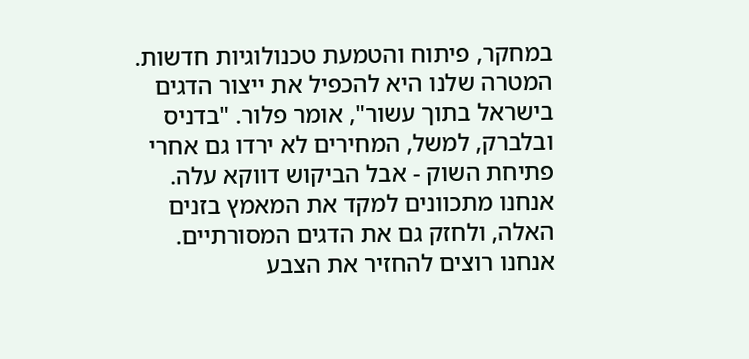במחקר, פיתוח והטמעת טכנולוגיות חדשות. המטרה שלנו היא להכפיל את ייצור הדגים בישראל בתוך עשור", אומר פלור. "בדניס ובלברק, למשל, המחירים לא ירדו גם אחרי פתיחת השוק - אבל הביקוש דווקא עלה. אנחנו מתכוונים למקד את המאמץ בזנים האלה, ולחזק גם את הדגים המסורתיים. אנחנו רוצים להחזיר את הצבע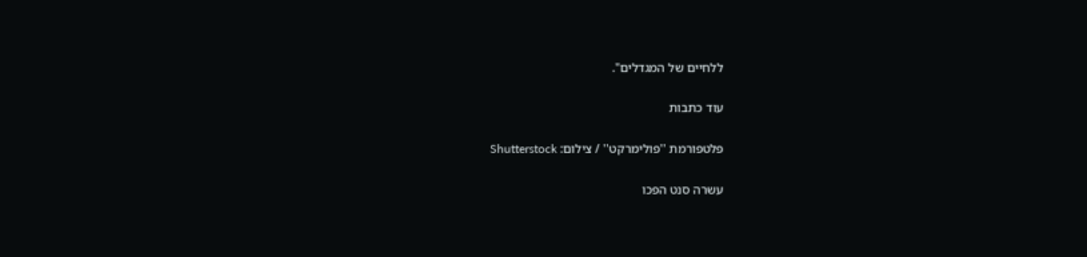ללחיים של המגדלים".

עוד כתבות

פלטפורמת ''פולימרקט'' / צילום: Shutterstock

עשרה סנט הפכו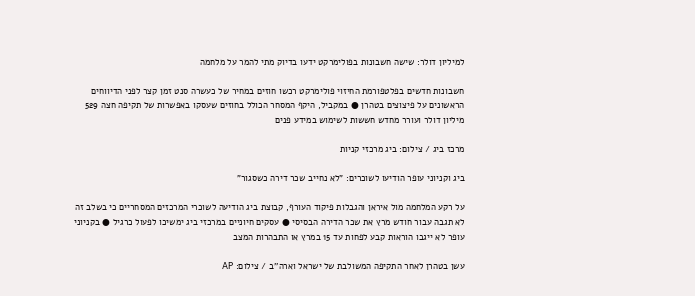למיליון דולר: שישה חשבונות בפולימרקט ידעו בדיוק מתי להמר על מלחמה

חשבונות חדשים בפלטפורמת החיזוי פולימרקט רכשו חוזים במחיר של כעשרה סנט זמן קצר לפני הדיווחים הראשונים על פיצוצים בטהרן ● במקביל, היקף המסחר הכולל בחוזים שעסקו באפשרות של תקיפה חצה 529 מיליון דולר ועורר מחדש חששות לשימוש במידע פנים

מרכז ביג / צילום: ביג מרכזי קניות

ביג וקניוני עופר הודיעו לשוכרים: "לא נחייב שכר דירה כשסגור"

על רקע המלחמה מול איראן והגבלות פיקוד העורף, קבוצת ביג הודיעה לשוכרי המרכזים המסחריים כי בשלב זה לא תגבה עבור חודש מרץ את שכר הדירה הבסיסי ● עסקים חיוניים במרכזי ביג ימשיכו לפעול כרגיל ● בקניוני עופר לא ייגבו הוראות קבע לפחות עד 15 במרץ או התבהרות המצב

עשן בטהרן לאחר התקיפה המשולבת של ישראל וארה''ב / צילום: AP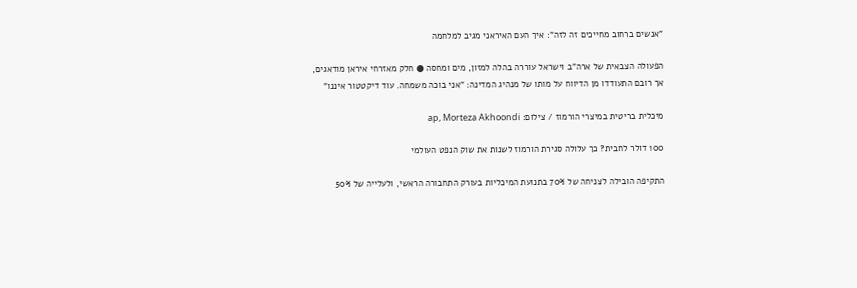"אנשים ברחוב מחייכים זה לזה": איך העם האיראני מגיב למלחמה

הפעולה הצבאית של ארה"ב וישראל עוררה בהלה למזון, מים ומחסה ● חלק מאזרחי איראן מודאגים, אך רובם התעודדו מן הדיווח על מותו של מנהיג המדינה: "אני בוכה משמחה. עוד דיקטטור איננו"

מיכלית בריטית במיצרי הורמוז / צילום: ap, Morteza Akhoondi

100 דולר לחבית? כך עלולה סגירת הורמוז לשנות את שוק הנפט העולמי

התקיפה הובילה לצניחה של 70% בתנועת המיכליות בעורק התחבורה הראשי, ולעלייה של 50%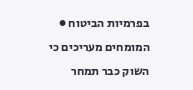בפרמיות הביטוח ● המומחים מעריכים כי השוק כבר תמחר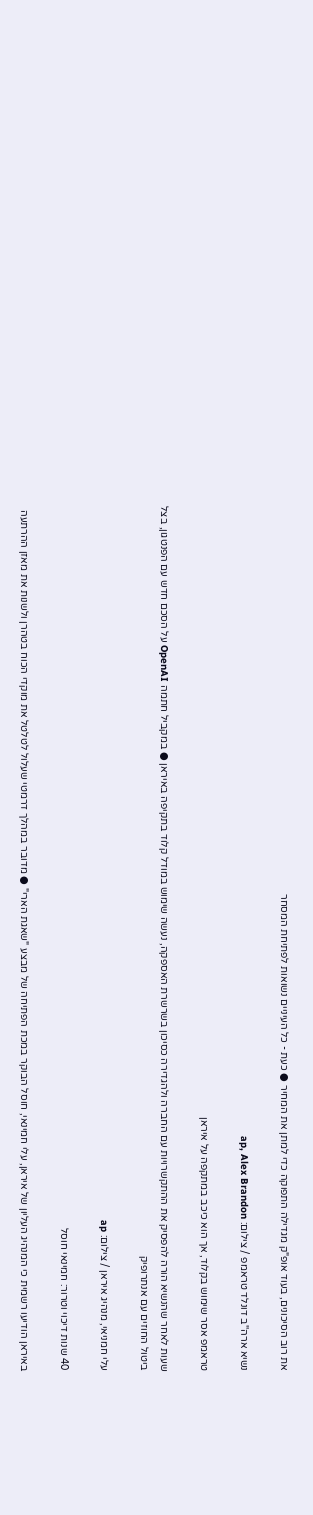את רוב הסיכונים, בעוד אופ"ק מגדילה התפוקה כדי למתן את המחיר ● כעת - כל העיניים נשואות לפתיחת המסחר

נשיא ארה''ב דונלד טראמפ / צילום: ap, Alex Brandon

טראמפ אסר שימוש בקלוד, אך הוא כיכב במתקפה על איראן

שעות לאחר שהנשיא הורה להפסיק את ההתקשרויות עם החברה ולהגדירה כסיכון בשרשרת האספקה, נעשה שימוש במודל קלוד בתקיפה באיראן ● במקביל חתמה OpenAI על הסכם חדש עם הפנטגון, בצל ביטול החוזים עם אנתרופיק

עלי חמניאי, מנהיג איראן / צילום: ap

40 שנות דיכוי וטרור: חמינאי חוסל

באיראן הודיעו רשמית כי המנהיג העליון של איראן, עלי חמינאי, חוסל הבוקר במכת הפתיחה של מבצע "שאגת הארי" ● מדובר במהלך דרמטי שעלול לטלטל את מוקדי הכוח בטהרן ולשנות את מאזן ההרתעה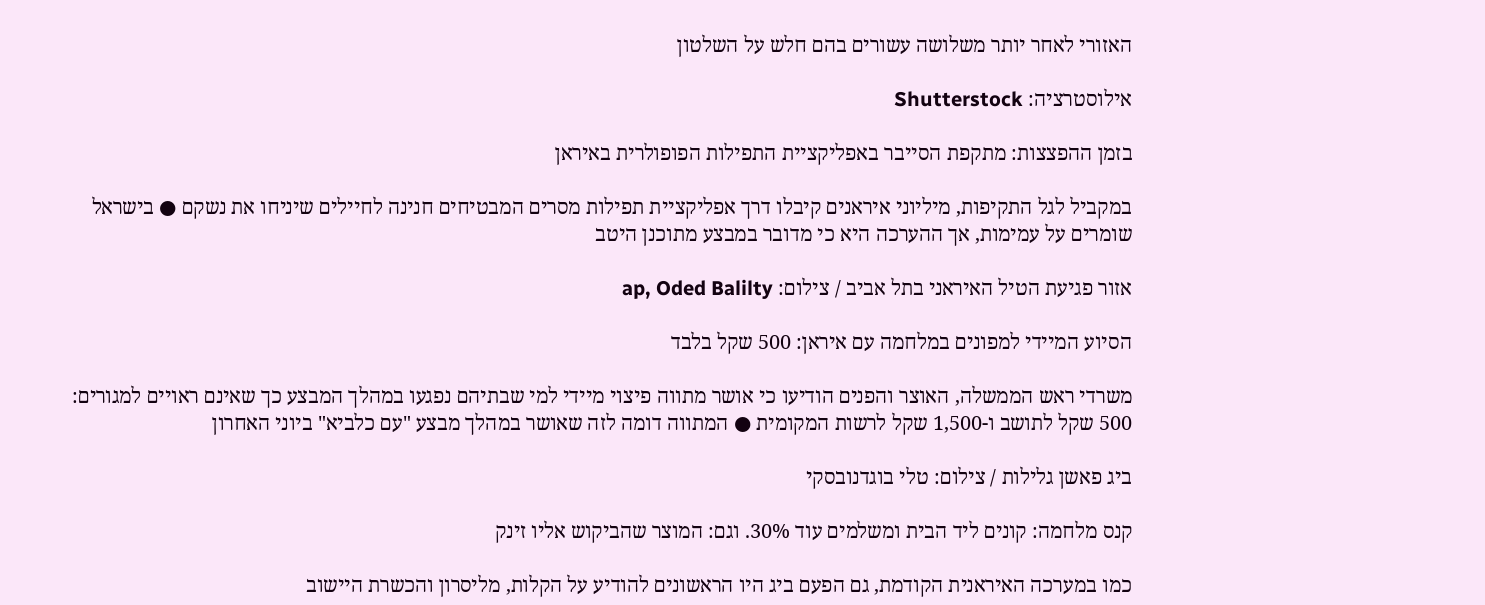האזורי לאחר יותר משלושה עשורים בהם חלש על השלטון

אילוסטרציה: Shutterstock

בזמן ההפצצות: מתקפת הסייבר באפליקציית התפילות הפופולרית באיראן

במקביל לגל התקיפות, מיליוני איראנים קיבלו דרך אפליקציית תפילות מסרים המבטיחים חנינה לחיילים שיניחו את נשקם ● בישראל שומרים על עמימות, אך ההערכה היא כי מדובר במבצע מתוכנן היטב

אזור פגיעת הטיל האיראני בתל אביב / צילום: ap, Oded Balilty

הסיוע המיידי למפונים במלחמה עם איראן: 500 שקל בלבד

משרדי ראש הממשלה, האוצר והפנים הודיעו כי אושר מתווה פיצוי מיידי למי שבתיהם נפגעו במהלך המבצע כך שאינם ראויים למגורים: 500 שקל לתושב ו-1,500 שקל לרשות המקומית ● המתווה דומה לזה שאושר במהלך מבצע "עם כלביא" ביוני האחרון

ביג פאשן גלילות / צילום: טלי בוגדנובסקי

קנס מלחמה: קונים ליד הבית ומשלמים עוד 30%. וגם: המוצר שהביקוש אליו זינק

כמו במערכה האיראנית הקודמת, גם הפעם ביג היו הראשונים להודיע על הקלות, מליסרון והכשרת היישוב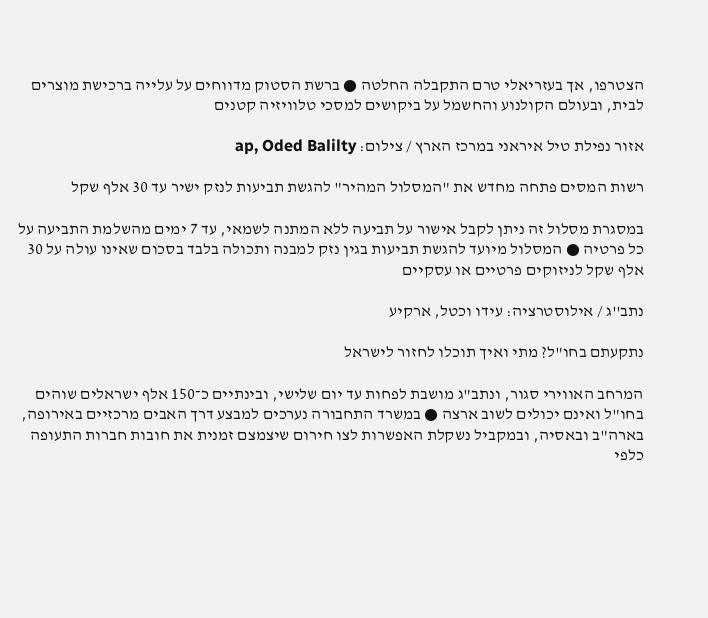הצטרפו, אך בעזריאלי טרם התקבלה החלטה ● ברשת הסטוק מדווחים על עלייה ברכישת מוצרים לבית, ובעולם הקולנוע והחשמל על ביקושים למסכי טלוויזיה קטנים

אזור נפילת טיל איראני במרכז הארץ / צילום: ap, Oded Balilty

רשות המסים פתחה מחדש את "המסלול המהיר" להגשת תביעות לנזק ישיר עד 30 אלף שקל

במסגרת מסלול זה ניתן לקבל אישור על תביעה ללא המתנה לשמאי, עד 7 ימים מהשלמת התביעה על כל פרטיה ● המסלול מיועד להגשת תביעות בגין נזק למבנה ותכולה בלבד בסכום שאינו עולה על 30 אלף שקל לניזוקים פרטיים או עסקיים

נתב''ג / אילוסטרציה: עידו וכטל, ארקיע

נתקעתם בחו"ל? מתי ואיך תוכלו לחזור לישראל

המרחב האווירי סגור, ונתב"ג מושבת לפחות עד יום שלישי, ובינתיים כ־150 אלף ישראלים שוהים בחו"ל ואינם יכולים לשוב ארצה ● במשרד התחבורה נערכים למבצע דרך האבים מרכזיים באירופה, בארה"ב ובאסיה, ובמקביל נשקלת האפשרות לצו חירום שיצמצם זמנית את חובות חברות התעופה כלפי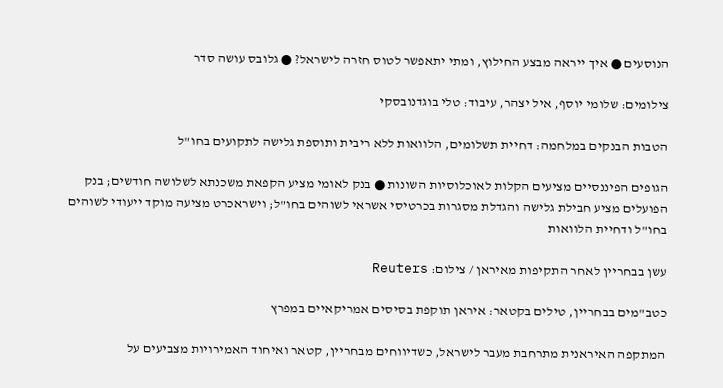הנוסעים ● איך ייראה מבצע החילוץ, ומתי יתאפשר לטוס חזרה לישראל? ● גלובס עושה סדר

צילומים: שלומי יוסף, איל יצהר, עיבוד: טלי בוגדנובסקי

הטבות הבנקים במלחמה: דחיית תשלומים, הלוואות ללא ריבית ותוספת גלישה לתקועים בחו"ל

הגופים הפיננסיים מציעים הקלות לאוכלוסיות השונות ● בנק לאומי מציע הקפאת משכנתא לשלושה חודשים; בנק הפועלים מציע חבילת גלישה והגדלת מסגרות בכרטיסי אשראי לשוהים בחו"ל; וישראכרט מציעה מוקד ייעודי לשוהים בחו"ל ודחיית הלוואות

עשן בבחריין לאחר התקיפות מאיראן / צילום: Reuters

כטב"מים בבחריין, טילים בקטאר: איראן תוקפת בסיסים אמריקאיים במפרץ

המתקפה האיראנית מתרחבת מעבר לישראל, כשדיווחים מבחריין, קטאר ואיחוד האמירויות מצביעים על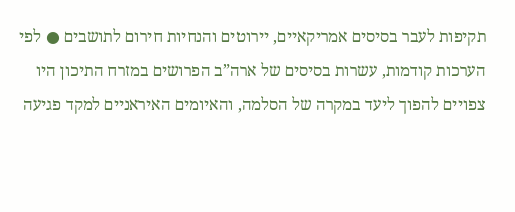תקיפות לעבר בסיסים אמריקאיים, יירוטים והנחיות חירום לתושבים ● לפי הערכות קודמות, עשרות בסיסים של ארה”ב הפרושים במזרח התיכון היו צפויים להפוך ליעד במקרה של הסלמה, והאיומים האיראניים למקד פגיעה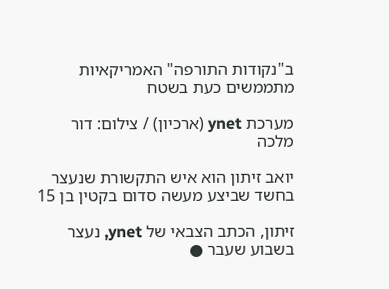ב"נקודות התורפה" האמריקאיות מתממשים כעת בשטח

מערכת ynet (ארכיון) / צילום: דור מלכה

יואב זיתון הוא איש התקשורת שנעצר בחשד שביצע מעשה סדום בקטין בן 15

זיתון, הכתב הצבאי של ynet, נעצר בשבוע שעבר ●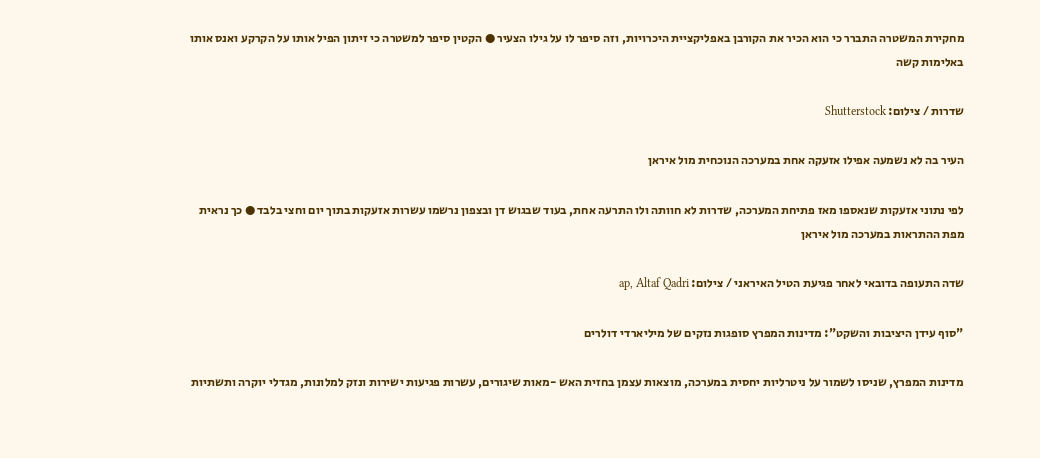מחקירת המשטרה התברר כי הוא הכיר את הקורבן באפליקציית היכרויות, וזה סיפר לו על גילו הצעיר ● הקטין סיפר למשטרה כי זיתון הפיל אותו על הקרקע ואנס אותו באלימות קשה

שדרות / צילום: Shutterstock

העיר בה לא נשמעה אפילו אזעקה אחת במערכה הנוכחית מול איראן

לפי נתוני אזעקות שנאספו מאז פתיחת המערכה, שדרות לא חוותה ולו התרעה אחת, בעוד שבגוש דן ובצפון נרשמו עשרות אזעקות בתוך יום וחצי בלבד ● כך נראית מפת ההתראות במערכה מול איראן

שדה התעופה בדובאי לאחר פגיעת הטיל האיראני / צילום: ap, Altaf Qadri

"סוף עידן היציבות והשקט": מדינות המפרץ סופגות נזקים של מיליארדי דולרים

מדינות המפרץ, שניסו לשמור על ניטרליות יחסית במערכה, מוצאות עצמן בחזית האש -מאות שיגורים, עשרות פגיעות ישירות ונזק למלונות, מגדלי יוקרה ותשתיות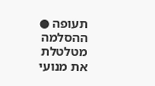תעופה ● ההסלמה מטלטלת את מנועי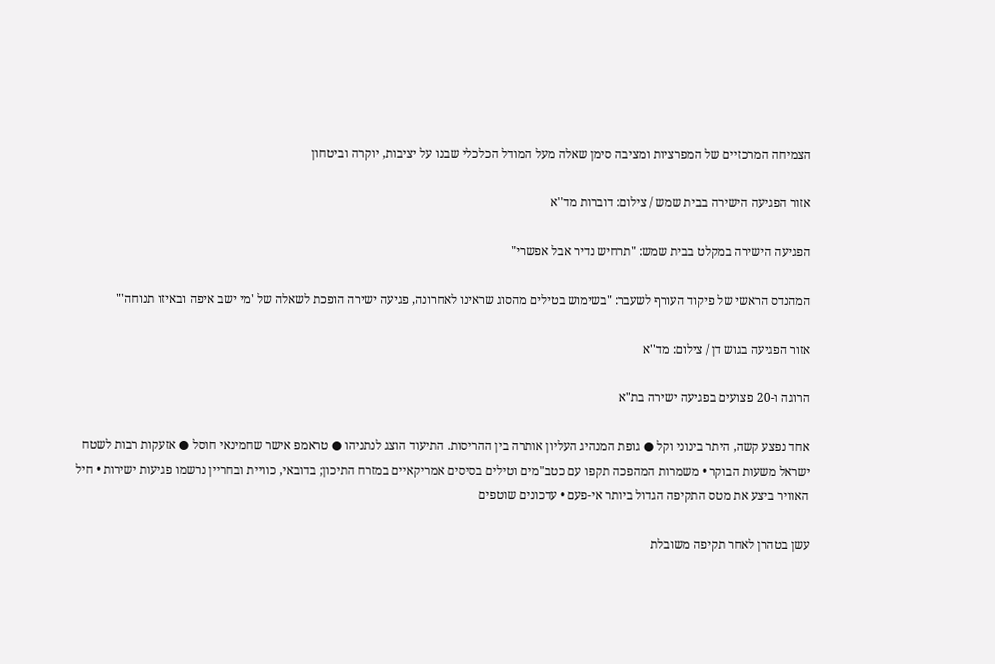הצמיחה המרכזיים של המפרציות ומציבה סימן שאלה מעל המודל הכלכלי שבנו על יציבות, יוקרה וביטחון

אזור הפגיעה הישירה בבית שמש / צילום: דוברות מד''א

הפגיעה הישירה במקלט בבית שמש: "תרחיש נדיר אבל אפשרי"

המהנדס הראשי של פיקוד העורף לשעבר: "בשימוש בטילים מהסוג שראינו לאחרונה, פגיעה ישירה הופכת לשאלה של 'מי ישב איפה ובאיזו תנוחה'"

אזור הפגיעה בגוש דן / צילום: מד''א

הרוגה ו-20 פצועים בפגיעה ישירה בת"א

אחד נפצע קשה, היתר בינוני וקל ● גופת המנהיג העליון אותרה בין ההריסות. התיעוד הוצג לנתניהו ● טראמפ אישר שחמינאי חוסל ● אזעקות רבות לשטח ישראל משעות הבוקר • משמרות המהפכה תקפו עם כטב"מים וטילים בסיסים אמריקאיים במזרח התיכון; בדובאי, כוויית ובחריין נרשמו פגיעות ישירות • חיל האוויר ביצע את מטס התקיפה הגדול ביותר אי-פעם • עדכונים שוטפים

עשן בטהרן לאחר תקיפה משובלת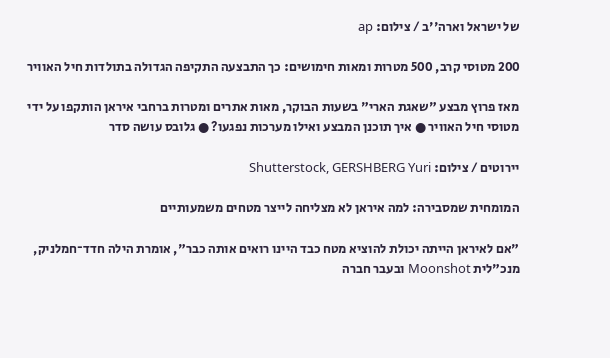של ישראל וארה''ב / צילום: ap

200 מטוסי קרב, 500 מטרות ומאות חימושים: כך התבצעה התקיפה הגדולה בתולדות חיל האוויר

מאז פרוץ מבצע "שאגת הארי" בשעות הבוקר, מאות אתרים ומטרות ברחבי איראן הותקפו על ידי מטוסי חיל האוויר ● איך תוכנן המבצע ואילו מערכות נפגעו? ● גלובס עושה סדר

יירוטים / צילום: Shutterstock, GERSHBERG Yuri

המומחית שמסבירה: למה איראן לא מצליחה לייצר מטחים משמעותיים

"אם לאיראן הייתה יכולת להוציא מטח כבד היינו רואים אותה כבר", אומרת הילה חדד־חמלניק, מנכ"לית Moonshot ובעבר חברה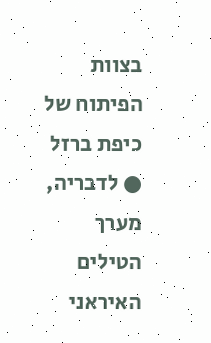בצוות הפיתוח של כיפת ברזל ● לדבריה, מערך הטילים האיראני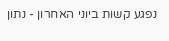נפגע קשות ביוני האחרון - נתון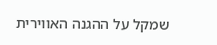שמקל על ההגנה האווירית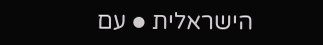הישראלית ● עם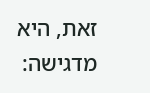זאת, היא מדגישה: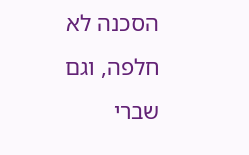הסכנה לא חלפה, וגם שברי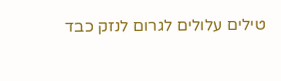טילים עלולים לגרום לנזק כבד